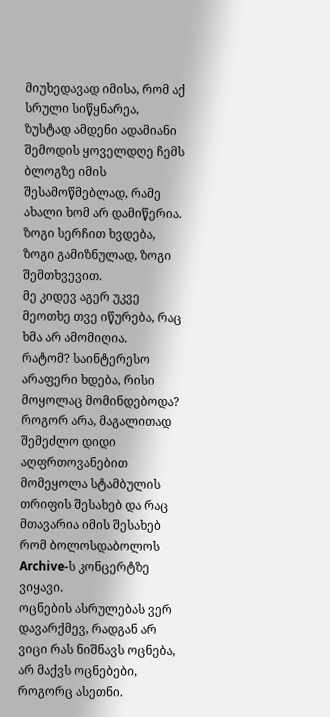მიუხედავად იმისა, რომ აქ სრული სიწყნარეა, ზუსტად ამდენი ადამიანი შემოდის ყოველდღე ჩემს ბლოგზე იმის შესამოწმებლად, რამე ახალი ხომ არ დამიწერია.
ზოგი სერჩით ხვდება, ზოგი გამიზნულად, ზოგი შემთხვევით.
მე კიდევ აგერ უკვე მეოთხე თვე იწურება, რაც ხმა არ ამომიღია.
რატომ? საინტერესო არაფერი ხდება, რისი მოყოლაც მომინდებოდა? როგორ არა, მაგალითად შემეძლო დიდი აღფრთოვანებით მომეყოლა სტამბულის თრიფის შესახებ და რაც მთავარია იმის შესახებ რომ ბოლოსდაბოლოს Archive-ს კონცერტზე ვიყავი.
ოცნების ასრულებას ვერ დავარქმევ, რადგან არ ვიცი რას ნიშნავს ოცნება, არ მაქვს ოცნებები, როგორც ასეთნი.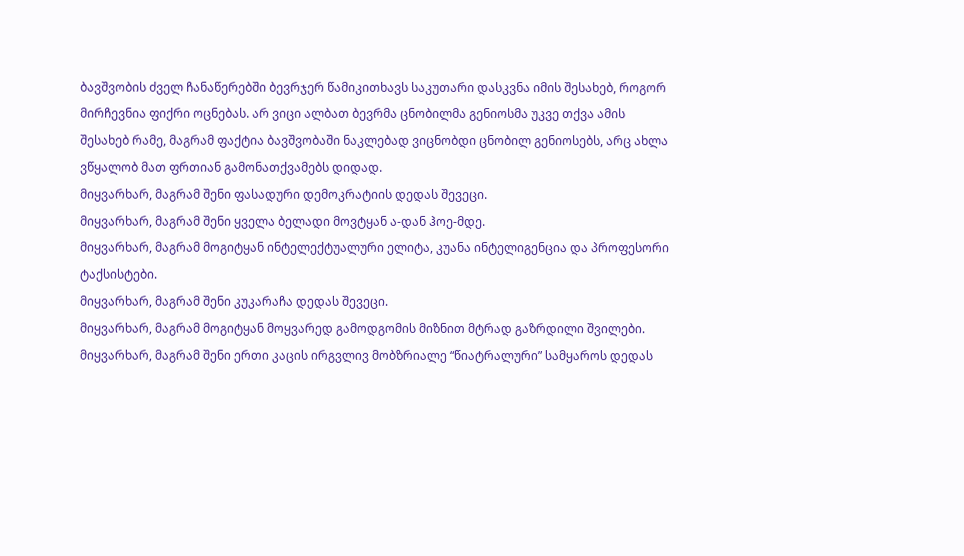ბავშვობის ძველ ჩანაწერებში ბევრჯერ წამიკითხავს საკუთარი დასკვნა იმის შესახებ, როგორ მირჩევნია ფიქრი ოცნებას. არ ვიცი ალბათ ბევრმა ცნობილმა გენიოსმა უკვე თქვა ამის შესახებ რამე, მაგრამ ფაქტია ბავშვობაში ნაკლებად ვიცნობდი ცნობილ გენიოსებს, არც ახლა ვწყალობ მათ ფრთიან გამონათქვამებს დიდად.
მიყვარხარ, მაგრამ შენი ფასადური დემოკრატიის დედას შევეცი.
მიყვარხარ, მაგრამ შენი ყველა ბელადი მოვტყან ა-დან ჰოე-მდე.
მიყვარხარ, მაგრამ მოგიტყან ინტელექტუალური ელიტა, კუანა ინტელიგენცია და პროფესორი ტაქსისტები.
მიყვარხარ, მაგრამ შენი კუკარაჩა დედას შევეცი.
მიყვარხარ, მაგრამ მოგიტყან მოყვარედ გამოდგომის მიზნით მტრად გაზრდილი შვილები.
მიყვარხარ, მაგრამ შენი ერთი კაცის ირგვლივ მობზრიალე “წიატრალური” სამყაროს დედას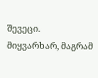შევეცი.
მიყვარხარ, მაგრამ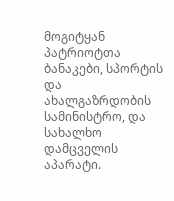მოგიტყან პატრიოტთა ბანაკები, სპორტის და ახალგაზრდობის სამინისტრო, და სახალხო დამცველის აპარატი.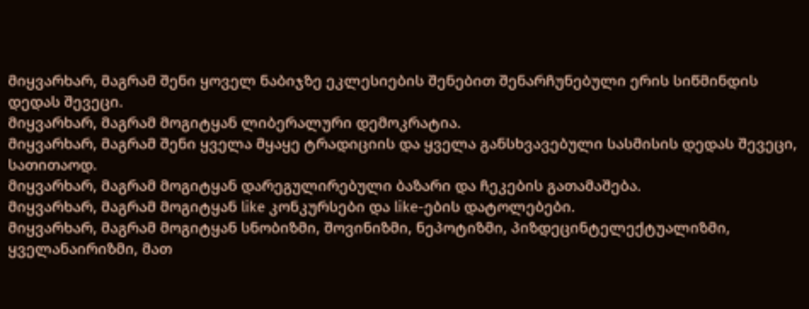მიყვარხარ, მაგრამ შენი ყოველ ნაბიჯზე ეკლესიების შენებით შენარჩუნებული ერის სიწმინდის დედას შევეცი.
მიყვარხარ, მაგრამ მოგიტყან ლიბერალური დემოკრატია.
მიყვარხარ, მაგრამ შენი ყველა მყაყე ტრადიციის და ყველა განსხვავებული სასმისის დედას შევეცი, სათითაოდ.
მიყვარხარ, მაგრამ მოგიტყან დარეგულირებული ბაზარი და ჩეკების გათამაშება.
მიყვარხარ, მაგრამ მოგიტყან like კონკურსები და like-ების დატოლებები.
მიყვარხარ, მაგრამ მოგიტყან სნობიზმი, შოვინიზმი, ნეპოტიზმი, პიზდეცინტელექტუალიზმი, ყველანაირიზმი, მათ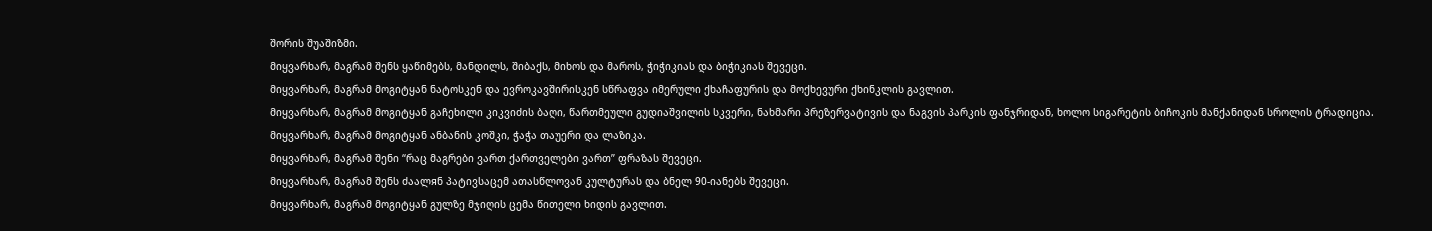შორის შუაშიზმი.
მიყვარხარ, მაგრამ შენს ყაწიმებს, მანდილს, შიბაქს, მიხოს და მაროს, ჭიჭიკიას და ბიჭიკიას შევეცი.
მიყვარხარ, მაგრამ მოგიტყან ნატოსკენ და ევროკავშირისკენ სწრაფვა იმერული ქხაჩაფურის და მოქხევური ქხინკლის გავლით.
მიყვარხარ, მაგრამ მოგიტყან გაჩეხილი კიკვიძის ბაღი, წართმეული გუდიაშვილის სკვერი, ნახმარი პრეზერვატივის და ნაგვის პარკის ფანჯრიდან, ხოლო სიგარეტის ბიჩოკის მანქანიდან სროლის ტრადიცია.
მიყვარხარ, მაგრამ მოგიტყან ანბანის კოშკი, ჭაჭა თაუერი და ლაზიკა.
მიყვარხარ, მაგრამ შენი “რაც მაგრები ვართ ქართველები ვართ” ფრაზას შევეცი.
მიყვარხარ, მაგრამ შენს ძაალяნ პატივსაცემ ათასწლოვან კულტურას და ბნელ 90-იანებს შევეცი.
მიყვარხარ, მაგრამ მოგიტყან გულზე მჯიღის ცემა წითელი ხიდის გავლით.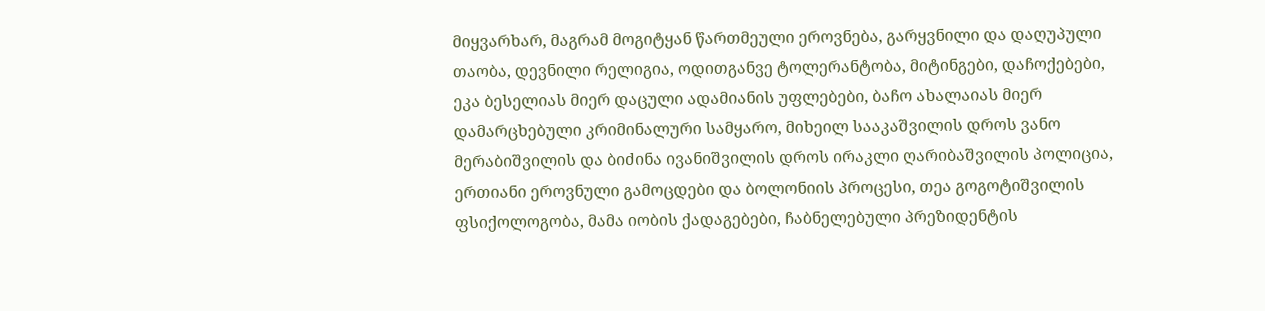მიყვარხარ, მაგრამ მოგიტყან წართმეული ეროვნება, გარყვნილი და დაღუპული თაობა, დევნილი რელიგია, ოდითგანვე ტოლერანტობა, მიტინგები, დაჩოქებები, ეკა ბესელიას მიერ დაცული ადამიანის უფლებები, ბაჩო ახალაიას მიერ დამარცხებული კრიმინალური სამყარო, მიხეილ სააკაშვილის დროს ვანო მერაბიშვილის და ბიძინა ივანიშვილის დროს ირაკლი ღარიბაშვილის პოლიცია, ერთიანი ეროვნული გამოცდები და ბოლონიის პროცესი, თეა გოგოტიშვილის ფსიქოლოგობა, მამა იობის ქადაგებები, ჩაბნელებული პრეზიდენტის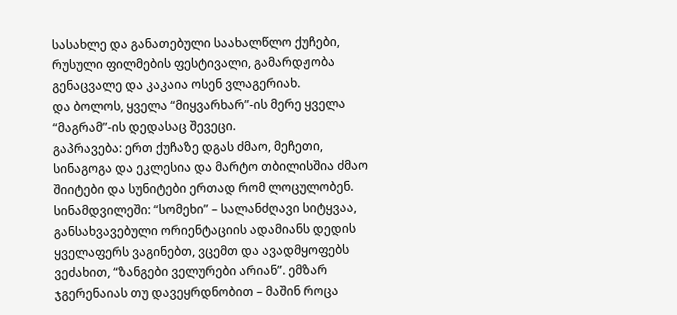სასახლე და განათებული საახალწლო ქუჩები, რუსული ფილმების ფესტივალი, გამარდჟობა გენაცვალე და კაკაია ოსენ ვლაგერიახ.
და ბოლოს, ყველა “მიყვარხარ”-ის მერე ყველა “მაგრამ”-ის დედასაც შევეცი.
გაპრავება: ერთ ქუჩაზე დგას ძმაო, მეჩეთი, სინაგოგა და ეკლესია და მარტო თბილისშია ძმაო შიიტები და სუნიტები ერთად რომ ლოცულობენ.
სინამდვილეში: “სომეხი” – სალანძღავი სიტყვაა, განსახვავებული ორიენტაციის ადამიანს დედის ყველაფერს ვაგინებთ, ვცემთ და ავადმყოფებს ვეძახით, “ზანგები ველურები არიან”. ემზარ ჯგერენაიას თუ დავეყრდნობით – მაშინ როცა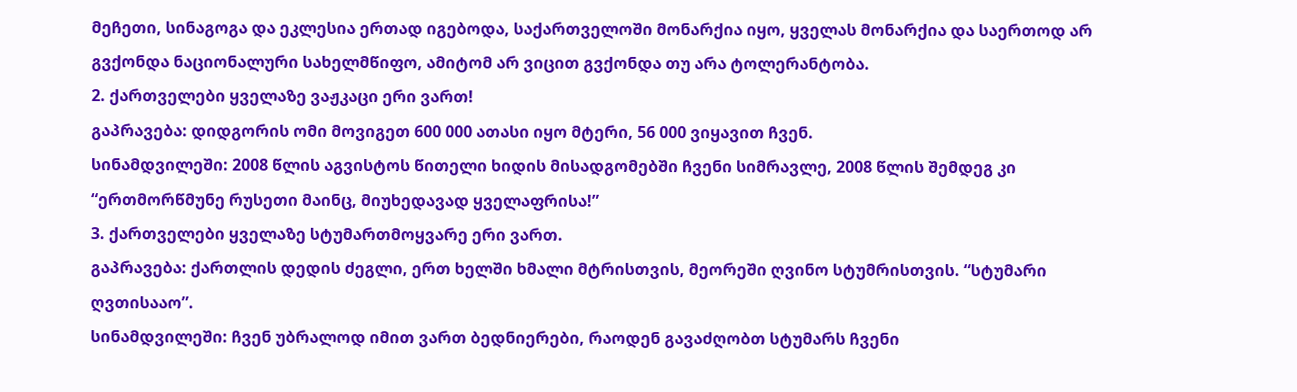მეჩეთი, სინაგოგა და ეკლესია ერთად იგებოდა, საქართველოში მონარქია იყო, ყველას მონარქია და საერთოდ არ გვქონდა ნაციონალური სახელმწიფო, ამიტომ არ ვიცით გვქონდა თუ არა ტოლერანტობა.
2. ქართველები ყველაზე ვაჟკაცი ერი ვართ!
გაპრავება: დიდგორის ომი მოვიგეთ 600 000 ათასი იყო მტერი, 56 000 ვიყავით ჩვენ.
სინამდვილეში: 2008 წლის აგვისტოს წითელი ხიდის მისადგომებში ჩვენი სიმრავლე, 2008 წლის შემდეგ კი “ერთმორწმუნე რუსეთი მაინც, მიუხედავად ყველაფრისა!”
3. ქართველები ყველაზე სტუმართმოყვარე ერი ვართ.
გაპრავება: ქართლის დედის ძეგლი, ერთ ხელში ხმალი მტრისთვის, მეორეში ღვინო სტუმრისთვის. “სტუმარი ღვთისააო”.
სინამდვილეში: ჩვენ უბრალოდ იმით ვართ ბედნიერები, რაოდენ გავაძღობთ სტუმარს ჩვენი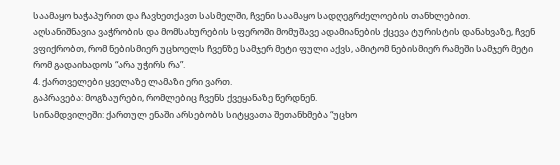საამაყო ხაჭაპურით და ჩავხეთქავთ სასმელში, ჩვენი საამაყო სადღეგრძელოების თანხლებით.
აღსანიშნავია ვაჭრობის და მომსახურების სფეროში მომუშავე ადამიანების ქცევა ტურისტის დანახვაზე, ჩვენ ვფიქრობთ, რომ ნებისმიერ უცხოელს ჩვენზე სამჯერ მეტი ფული აქვს, ამიტომ ნებისმიერ რამეში სამჯერ მეტი რომ გადაიხადოს “არა უჭირს რა”.
4. ქართველები ყველაზე ლამაზი ერი ვართ.
გაპრავება: მოგზაურები, რომლებიც ჩვენს ქვეყანაზე წერდნენ.
სინამდვილეში: ქართულ ენაში არსებობს სიტყვათა შეთანხმება “უცხო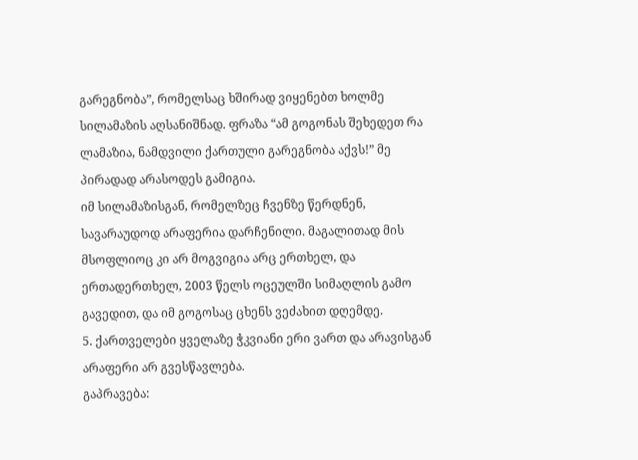გარეგნობა”, რომელსაც ხშირად ვიყენებთ ხოლმე სილამაზის აღსანიშნად. ფრაზა “ამ გოგონას შეხედეთ რა ლამაზია, ნამდვილი ქართული გარეგნობა აქვს!” მე პირადად არასოდეს გამიგია.
იმ სილამაზისგან, რომელზეც ჩვენზე წერდნენ, სავარაუდოდ არაფერია დარჩენილი. მაგალითად მის მსოფლიოც კი არ მოგვიგია არც ერთხელ, და ერთადერთხელ, 2003 წელს ოცეულში სიმაღლის გამო გავედით, და იმ გოგოსაც ცხენს ვეძახით დღემდე.
5. ქართველები ყველაზე ჭკვიანი ერი ვართ და არავისგან არაფერი არ გვესწავლება.
გაპრავება: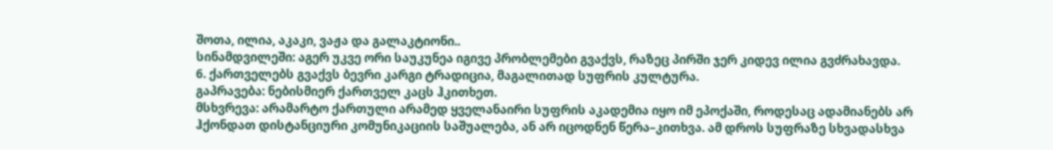შოთა, ილია, აკაკი, ვაჟა და გალაკტიონი..
სინამდვილეში: აგერ უკვე ორი საუკუნეა იგივე პრობლემები გვაქვს, რაზეც პირში ჯერ კიდევ ილია გვძრახავდა.
6. ქართველებს გვაქვს ბევრი კარგი ტრადიცია, მაგალითად სუფრის კულტურა.
გაპრავება: ნებისმიერ ქართველ კაცს ჰკითხეთ.
მსხვრევა: არამარტო ქართული არამედ ყველანაირი სუფრის აკადემია იყო იმ ეპოქაში, როდესაც ადამიანებს არ ჰქონდათ დისტანციური კომუნიკაციის საშუალება, ან არ იცოდნენ წერა–კითხვა. ამ დროს სუფრაზე სხვადასხვა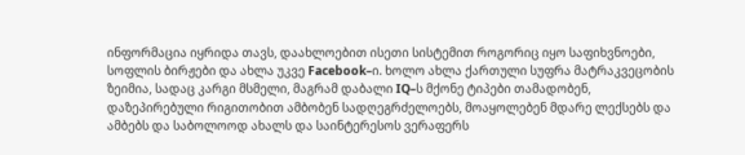ინფორმაცია იყრიდა თავს, დაახლოებით ისეთი სისტემით როგორიც იყო საფიხვნოები, სოფლის ბირჟები და ახლა უკვე Facebook–ი. ხოლო ახლა ქართული სუფრა მატრაკვეცობის ზეიმია, სადაც კარგი მსმელი, მაგრამ დაბალი IQ–ს მქონე ტიპები თამადობენ, დაზეპირებული რიგითობით ამბობენ სადღეგრძელოებს, მოაყოლებენ მდარე ლექსებს და ამბებს და საბოლოოდ ახალს და საინტერესოს ვერაფერს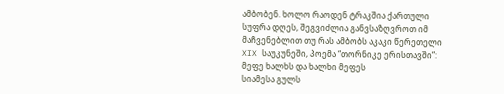ამბობენ. ხოლო რაოდენ ტრაკშია ქართული სუფრა დღეს, შეგვიძლია განვსაზღვროთ იმ მაჩვენებლით თუ რას ამბობს აკაკი წერეთელი XIX საუკუნეში, პოემა “თორნიკე ერისთავში”:
მეფე ხალხს და ხალხი მეფეს
სიამესა გულს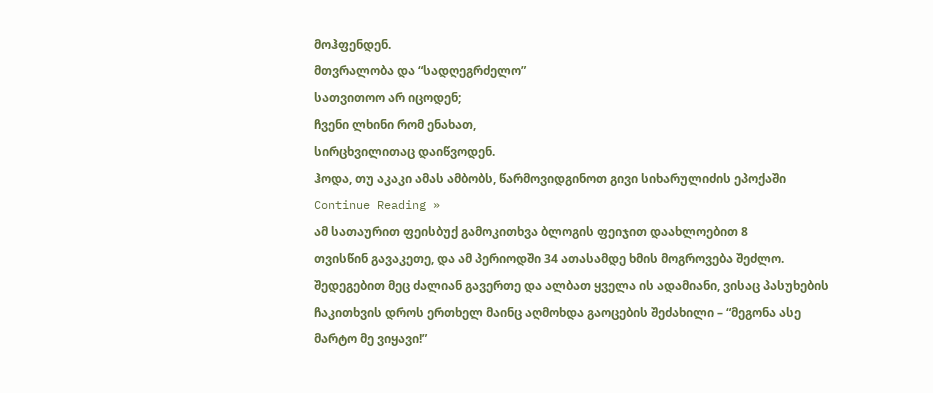მოჰფენდენ.
მთვრალობა და “სადღეგრძელო”
სათვითოო არ იცოდენ;
ჩვენი ლხინი რომ ენახათ,
სირცხვილითაც დაიწვოდენ.
ჰოდა, თუ აკაკი ამას ამბობს, წარმოვიდგინოთ გივი სიხარულიძის ეპოქაში Continue Reading »
ამ სათაურით ფეისბუქ გამოკითხვა ბლოგის ფეიჯით დაახლოებით 8
თვისწინ გავაკეთე, და ამ პერიოდში 34 ათასამდე ხმის მოგროვება შეძლო. შედეგებით მეც ძალიან გავერთე და ალბათ ყველა ის ადამიანი, ვისაც პასუხების ჩაკითხვის დროს ერთხელ მაინც აღმოხდა გაოცების შეძახილი – “მეგონა ასე მარტო მე ვიყავი!”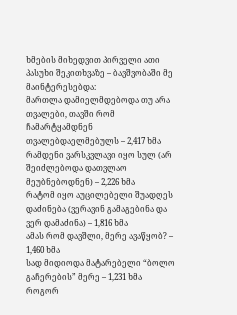ხმების მიხედვით პირველი ათი პასუხი შეკითხვაზე – ბავშვობაში მე მაინტერესებდა:
მართლა დამიელმდებოდა თუ არა თვალები, თავში რომ ჩამარტყამდნენ თვალებდაელმებულს – 2,417 ხმა
რამდენი ვარსკვლავი იყო სულ (არ შეიძლებოდა დათვლაო მეუბნებოდნენ) – 2,226 ხმა
რატომ იყო აუცილებელი შუადღეს დაძინება (ვერავინ გამაგებინა და ვერ დამაძინა) – 1,816 ხმა
ამას რომ დავშლი, მერე ავაწყობ? – 1,460 ხმა
სად მიდიოდა მატარებელი “ბოლო გაჩერების” მერე – 1,231 ხმა
როგორ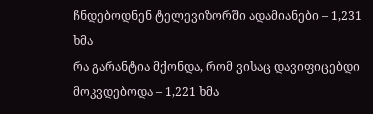ჩნდებოდნენ ტელევიზორში ადამიანები – 1,231 ხმა
რა გარანტია მქონდა, რომ ვისაც დავიფიცებდი მოკვდებოდა – 1,221 ხმა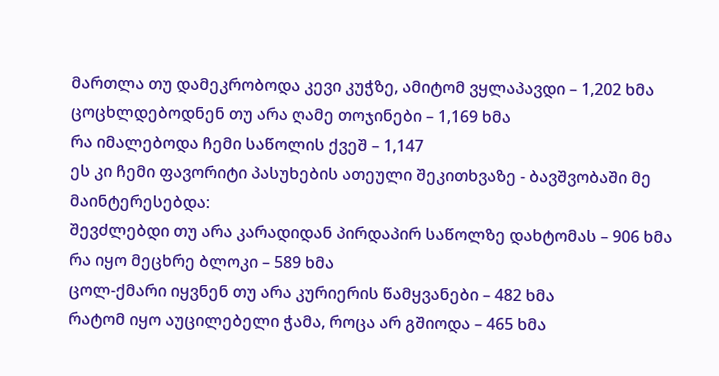მართლა თუ დამეკრობოდა კევი კუჭზე, ამიტომ ვყლაპავდი – 1,202 ხმა
ცოცხლდებოდნენ თუ არა ღამე თოჯინები – 1,169 ხმა
რა იმალებოდა ჩემი საწოლის ქვეშ – 1,147
ეს კი ჩემი ფავორიტი პასუხების ათეული შეკითხვაზე - ბავშვობაში მე მაინტერესებდა:
შევძლებდი თუ არა კარადიდან პირდაპირ საწოლზე დახტომას – 906 ხმა
რა იყო მეცხრე ბლოკი – 589 ხმა
ცოლ-ქმარი იყვნენ თუ არა კურიერის წამყვანები – 482 ხმა
რატომ იყო აუცილებელი ჭამა, როცა არ გშიოდა – 465 ხმა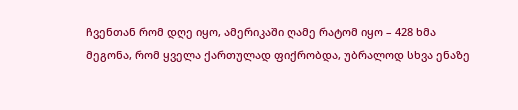ჩვენთან რომ დღე იყო, ამერიკაში ღამე რატომ იყო – 428 ხმა
მეგონა, რომ ყველა ქართულად ფიქრობდა, უბრალოდ სხვა ენაზე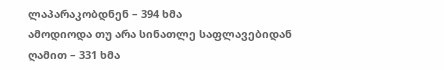ლაპარაკობდნენ – 394 ხმა
ამოდიოდა თუ არა სინათლე საფლავებიდან ღამით – 331 ხმა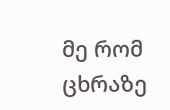მე რომ ცხრაზე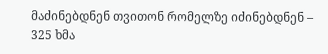მაძინებდნენ თვითონ რომელზე იძინებდნენ – 325 ხმა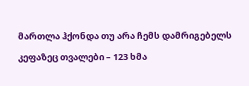მართლა ჰქონდა თუ არა ჩემს დამრიგებელს კეფაზეც თვალები – 123 ხმა